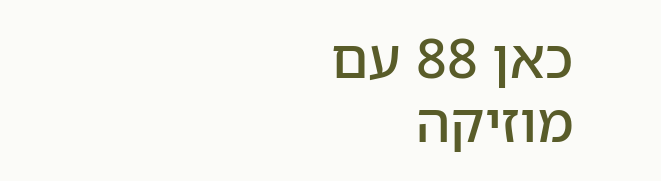כאן 88 עם מוזיקה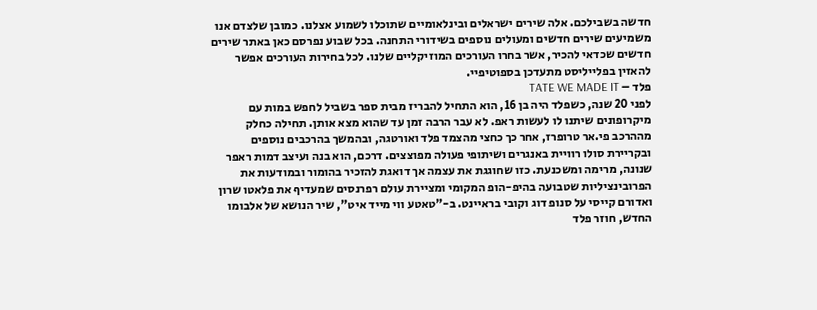חדשה בשבילכם. אלה שירים ישראלים ובינלאומיים שתוכלו לשמוע אצלנו. כמובן שלצדם אנו משמיעים שירים חדשים ומעולים נוספים בשידורי התחנה. בכל שבוע נפרסם כאן באתר שירים חדשים שכדאי להכיר, אשר בחרו העורכים המוזיקליים שלנו. לכל בחירות העורכים אפשר להאזין בפלייליסט מתעדכן בספוטיפיי.
פלד – TATE WE MADE IT
לפני 20 שנה, כשפלד היה בן 16, הוא התחיל להבריז מבית ספר בשביל לחפש במות עם מיקרופונים שיתנו לו לעשות ראפ. לא עבר הרבה זמן עד שהוא מצא אותן. תחילה כחלק מההרכב פי.אר טרופרז, אחר כך כחצי מהצמד פלד ואורטגה, ובהמשך בהרכבים נוספים ובקריירת סולו רוויית באנגרים ושיתופי פעולה מפוצצים. דרכם, הוא בנה ועיצב דמות ראפר שנונה, מרימה ומשכנעת. כזו שחוגגת את עצמה אך דואגת להזכיר בהומור ובמודעות את הפרובינציליות שטבועה בהיפ-הופ המקומי ומציירת עולם רפרנסים שמעדיף את פלאטו שרון ואדורם קייסי על סנופ דוג וקובי בראיינט. ב-"טאטע ווי מייד איט", שיר הנושא של אלבומו החדש, חוזר פלד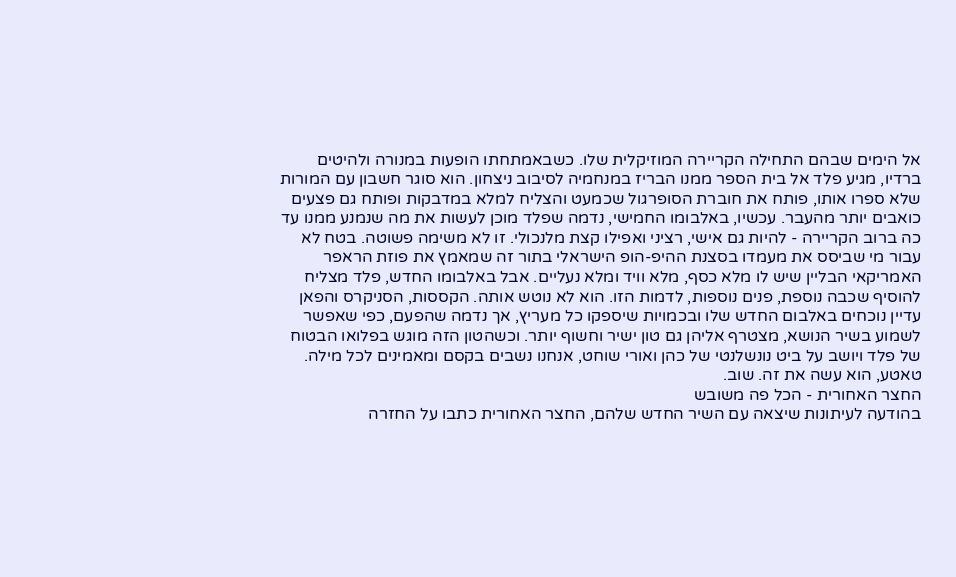אל הימים שבהם התחילה הקריירה המוזיקלית שלו. כשבאמתחתו הופעות במנורה ולהיטים ברדיו, מגיע פלד אל בית הספר ממנו הבריז במנחמיה לסיבוב ניצחון. הוא סוגר חשבון עם המורות שלא ספרו אותו, פותח את חוברת הסופרגול שכמעט והצליח למלא במדבקות ופותח גם פצעים כואבים יותר מהעבר. עכשיו, באלבומו החמישי, נדמה שפלד מוכן לעשות את מה שנמנע ממנו עד כה ברוב הקריירה - להיות גם אישי, רציני ואפילו קצת מלנכולי. זו לא משימה פשוטה. בטח לא עבור מי שביסס את מעמדו בסצנת ההיפ-הופ הישראלי בתור זה שמאמץ את פוזת הראפר האמריקאי הבליין שיש לו מלא כסף, מלא וויד ומלא נעליים. אבל באלבומו החדש, פלד מצליח להוסיף שכבה נוספת, פנים נוספות, לדמות הזו. הוא לא נוטש אותה. הקססות, הסניקרס והפאן עדיין נוכחים באלבום החדש שלו ובכמויות שיספקו כל מעריץ, אך נדמה שהפעם, כפי שאפשר לשמוע בשיר הנושא, מצטרף אליהן גם טון ישיר וחשוף יותר. וכשהטון הזה מוגש בפלואו הבטוח של פלד ויושב על ביט נונשלנטי של כהן ואורי שוחט, אנחנו נשבים בקסם ומאמינים לכל מילה. טאטע, הוא עשה את זה. שוב.
החצר האחורית - הכל פה משובש
בהודעה לעיתונות שיצאה עם השיר החדש שלהם, החצר האחורית כתבו על החזרה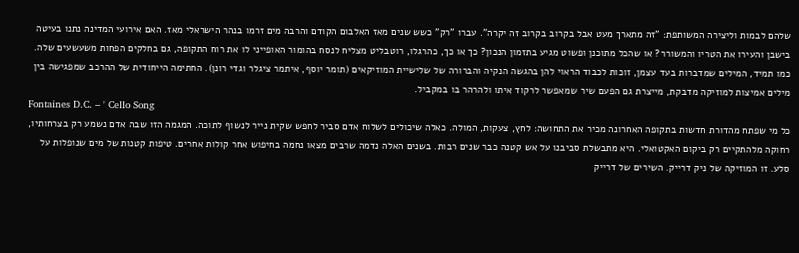שלהם לבמות וליצירה המשותפת: "זה מתארך מעט אבל בקרוב בקרוב זה יקרה". עברו "רק" כשש שנים מאז האלבום הקודם והרבה מים זרמו בנהר הישראלי מאז. האם אירועי המדינה נתנו בעיטה בישבן והעירו את הטריו והמשורר? או שהכל מתוכנן ופשוט מגיע בתזמון הנכון? כך או כך, כהרגלו, רוטבליט מצליח לנסח בהומור האופייני לו את רוח התקופה, גם בחלקים הפחות משעשעים שלה. כמו תמיד, המילים שמדברות בעד עצמן, זוכות לכבוד הראוי להן בהגשה הנקיה והברורה של שלישיית המוזיקאים (תומר יוסף, איתמר ציגלר וגדי רונן). החתימה הייחודית של ההרכב שמפגישה בין מילים אמיצות למוזיקה מדבקת, מייצרת גם הפעם שיר שמאפשר לרקוד איתו ולהרהר בו במקביל.
Fontaines D.C. – ' Cello Song
כל מי שפתח מהדורת חדשות בתקופה האחרונה מכיר את התחושה: לחץ, צעקות, המולה. כאלה שיכולים לשלוח אדם סביר לחפש שקית נייר לנשוף לתוכה. המגמה הזו שבה אדם נשמע רק בצרחותיו, רחוקה מלהתקיים רק ביקום האקטואלי. היא מתבשלת סביבנו על אש קטנה כבר שנים רבות. בשנים האלה נדמה שרבים מצאו נחמה בחיפוש אחר קולות אחרים. טיפות קטנות של מים שנופלות על סלע. זו המוזיקה של ניק דרייק. השירים של דרייק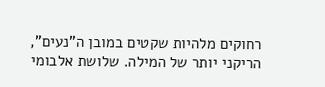רחוקים מלהיות שקטים במובן ה"נעים", הריקני יותר של המילה. שלושת אלבומי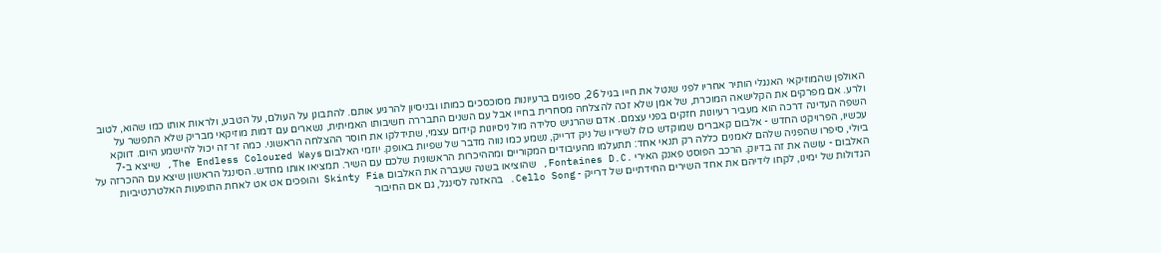האולפן שהמוזיקאי האנגלי הותיר אחריו לפני שנטל את חייו בגיל 26, ספוגים ברעיונות מסוכסכים כמותו ובניסיון להרגיע אותם. להתבונן על העולם, על הטבע, ולראות אותו כמו שהוא, לטוב ולרע. אם מפרקים את הקלישאה המוכרת, של אמן שלא זכה להצלחה מסחרית בחייו אבל עם השנים התבררה חשיבותו האמיתית, נשארים עם דמות מוזיקאי מבריק שלא התפשר על השפה העדינה דרכה הוא מעביר רעיונות חזקים בפני עצמם. אדם שהרגיש סלידה מול ניסיונות קידום עצמי, שתידלקו את חוסר ההצלחה הראשוני. כמה זר זה יכול להישמע היום. דווקא עכשיו, הפרויקט החדש - אלבום קאברים שמוקדש כולו לשיריו של ניק דרייק, נשמע כמו נווה מדבר של שפיות באופק. יוזמי האלבום The Endless Coloured Ways, שייצא ב-7 ביולי, סיפרו שהפניה שלהם לאמנים כללה רק תנאי אחד: תתעלמו מהעיבודים המקוריים ומההיכרות הראשונית שלכם עם השיר. תמציאו אותו מחדש. הסינגל הראשון שיצא עם ההכרזה על האלבום - עושה את זה בדיוק. הרכב הפוסט פאנק האירי .Fontaines D.C, שהוציאו בשנה שעברה את האלבום Skinty Fia והופכים אט אט לאחת התופעות האלטרנטיביות הגדולות של ימינו, לקחו לידיהם את אחד השירים החידתיים של דרייק - Cello Song. בהאזנה לסינגל, גם אם החיבור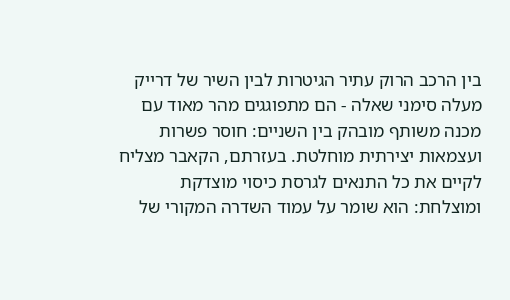בין הרכב הרוק עתיר הגיטרות לבין השיר של דרייק מעלה סימני שאלה - הם מתפוגגים מהר מאוד עם מכנה משותף מובהק בין השניים: חוסר פשרות ועצמאות יצירתית מוחלטת. בעזרתם, הקאבר מצליח לקיים את כל התנאים לגרסת כיסוי מוצדקת ומוצלחת: הוא שומר על עמוד השדרה המקורי של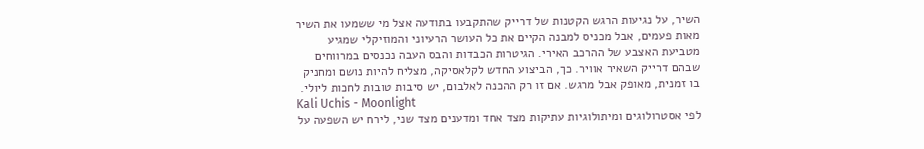השיר, על נגיעות הרגש הקטנות של דרייק שהתקבעו בתודעה אצל מי ששמעו את השיר מאות פעמים, אבל מכניס למבנה הקיים את כל העושר הרעיוני והמוזיקלי שמגיע מטביעת האצבע של ההרכב האירי. הגיטרות הכבדות והבס העבה נכנסים במרווחים שבהם דרייק השאיר אוויר. כך, הביצוע החדש לקלאסיקה, מצליח להיות נושם ומחניק בו זמנית, מאופק אבל מרגש. אם זו רק ההכנה לאלבום, יש סיבות טובות לחכות ליולי.
Kali Uchis - Moonlight
לפי אסטרולוגים ומיתולוגיות עתיקות מצד אחד ומדענים מצד שני, לירח יש השפעה על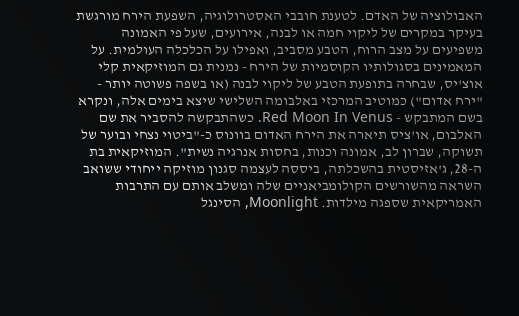האבולוציה של האדם. לטענת חובבי האסטרולוגיה, השפעת הירח מורגשת בעיקר במקרים של ליקוי חמה או לבנה, אירועים, שעל פי האמונה משפיעים על מצב הרוח, הטבע מסביב, ואפילו על הכלכלה העולמית. על המאמינים בסגולותיו הקוסמיות של הירח - נמנית גם המוזיקאית קלי אוצ'יס, שבחרה בתופעת הטבע של ליקוי לבנה (או בשפה פשוטה יותר - "ירח אדום") כמוטיב המרכזי באלבומה השלישי שיצא בימים אלה, ונקרא בשם המתבקש - Red Moon In Venus. כשהתבקשה להסביר את שם האלבום, או'ציס תיארה את הירח האדום בוונוס כ-"ביטוי נצחי ובוער של תשוקה, שברון לב, אמונה וכנות, בחסות אנרגיה נשית". המוזיקאית בת ה-28, ג'אזיסטית בהשכלתה, ביססה לעצמה סגנון מוזיקה ייחודי ששואב השראה מהשורשים הקולומביאניים שלה ומשלב אותם עם התרבות האמריקאית שספגה מילדות. Moonlight, הסינגל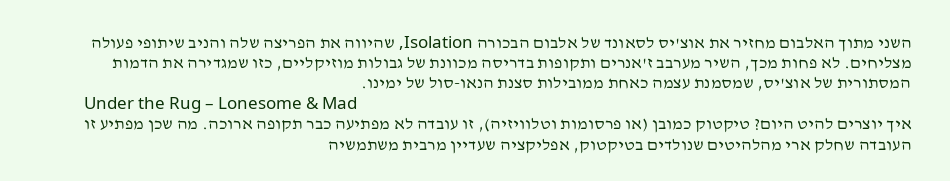השני מתוך האלבום מחזיר את אוצ'יס לסאונד של אלבום הבכורה Isolation, שהיווה את הפריצה שלה והניב שיתופי פעולה מצליחים. לא פחות מכך, השיר מערבב ז'אנרים ותקופות בדריסה מכוונת של גבולות מוזיקליים, כזו שמגדירה את הדמות המסתורית של אוצ'יס, שמסמנת עצמה כאחת ממובילות סצנת הנאו-סול של ימינו.
Under the Rug – Lonesome & Mad
איך יוצרים להיט היום? טיקטוק כמובן (או פרסומות וטלוויזיה), זו עובדה לא מפתיעה כבר תקופה ארוכה. מה שכן מפתיע זו העובדה שחלק ארי מהלהיטים שנולדים בטיקטוק, אפליקציה שעדיין מרבית משתמשיה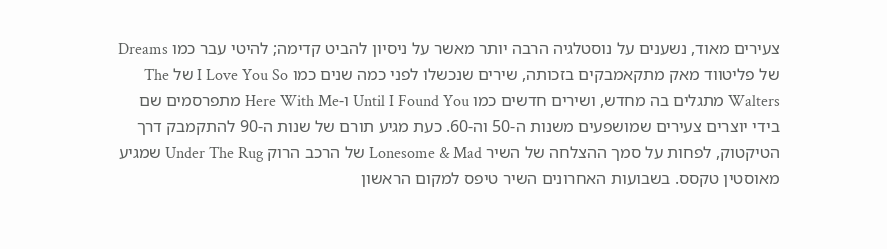צעירים מאוד, נשענים על נוסטלגיה הרבה יותר מאשר על ניסיון להביט קדימה; להיטי עבר כמו Dreams של פליטווד מאק מתקאמבקים בזכותה, שירים שנכשלו לפני כמה שנים כמו I Love You So של The Walters מתגלים בה מחדש, ושירים חדשים כמו Until I Found You ו-Here With Me מתפרסמים שם בידי יוצרים צעירים שמושפעים משנות ה-50 וה-60. כעת מגיע תורם של שנות ה-90 להתקמבק דרך הטיקטוק, לפחות על סמך ההצלחה של השיר Lonesome & Mad של הרכב הרוק Under The Rug שמגיע מאוסטין טקסס. בשבועות האחרונים השיר טיפס למקום הראשון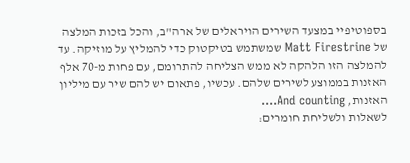בספוטיפיי במצעד השירים הויראלים של ארה"ב, והכל בזכות המלצה של Matt Firestrine שמשתמש בטיקטוק כדי להמליץ על מוזיקה. עד להמלצה הזו הלהקה לא ממש הצליחה להתרומם, עם פחות מ-70 אלף האזנות בממוצע לשירים שלהם. עכשיו, פתאום יש להם שיר עם מיליון האזנות, And counting….
לשאלות ולשליחת חומרים: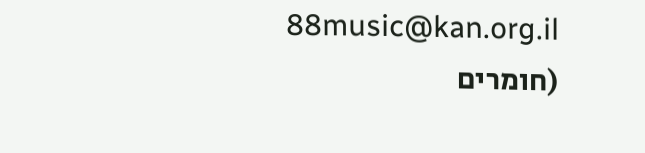88music@kan.org.il
(חומרים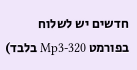חדשים יש לשלוח בפורמט Mp3-320 בלבד)